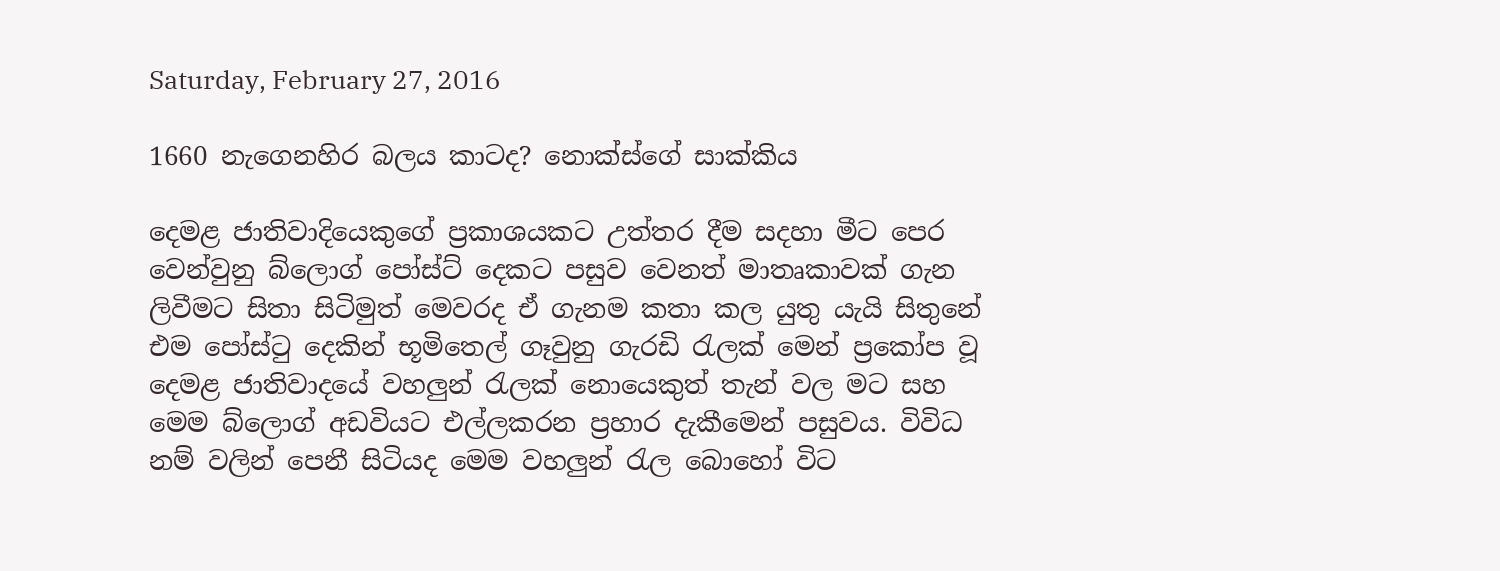Saturday, February 27, 2016

1660 නැගෙනහිර බලය කාටද? නොක්ස්ගේ සාක්කිය

දෙමළ ජාතිවාදියෙකුගේ ප්‍රකාශයකට උත්තර දීම සදහා මීට පෙර වෙන්වුනු බ්ලොග් පෝස්ට් දෙකට පසුව වෙනත් මාතෘකාවක් ගැන ලිවීමට සිතා සිටිමුත් මෙවරද ඒ ගැනම කතා කල යුතු යැයි සිතුනේ එම පෝස්ටු දෙකින් භූමිතෙල් ගෑවුනු ගැරඩි රැලක් මෙන් ප්‍රකෝප වූ දෙමළ ජාතිවාදයේ වහලුන් රැලක් නොයෙකුත් තැන් වල මට සහ මෙම බ්ලොග් අඩවියට එල්ලකරන ප්‍රහාර දැකීමෙන් පසුවය. විවිධ නම් වලින් පෙනී සිටියද මෙම වහලුන් රැල බොහෝ විට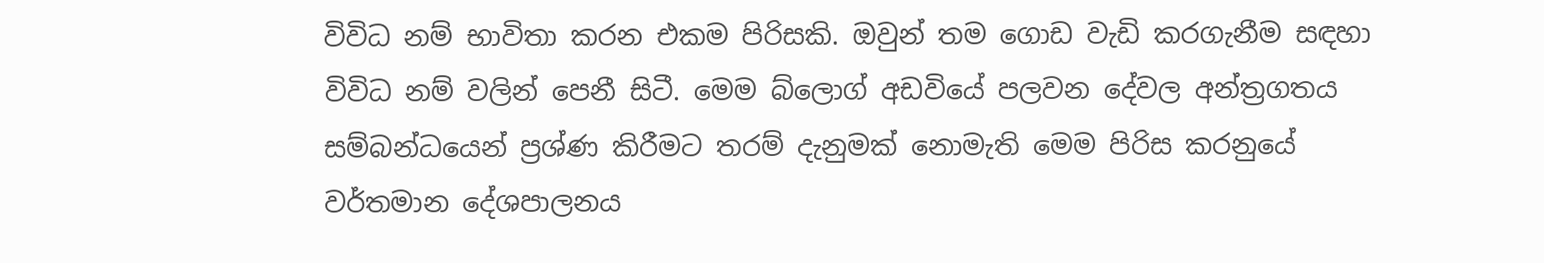විවිධ නම් භාවිතා කරන එකම පිරිසකි. ඔවුන් තම ගොඩ වැඩි කරගැනීම සඳහා විවිධ නම් වලින් පෙනී සිටී. මෙම බ්ලොග් අඩවියේ පලවන දේවල අන්ත්‍රගතය සම්බන්ධයෙන් ප්‍රශ්ණ කිරීමට තරම් දැනුමක් නොමැති මෙම පිරිස කරනුයේ වර්තමාන දේශපාලනය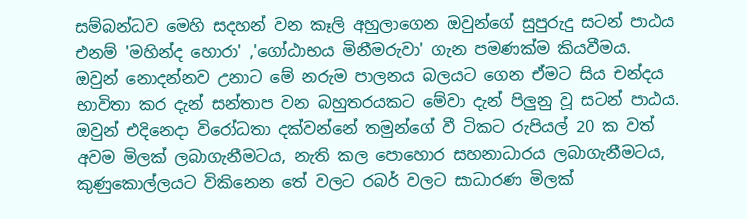සම්බන්ධව මෙහි සදහන් වන කෑලි අහුලාගෙන ඔවුන්ගේ සුපුරුදු සටන් පාඨය එනම් 'මහින්ද හොරා' ,'ගෝඨාභය මිනීමරුවා' ගැන පමණක්ම කියවීමය. ඔවුන් නොදන්නව උනාට මේ නරුම පාලනය බලයට ගෙන ඒමට සිය චන්දය භාවිතා කර දැන් සන්තාප වන බහුතරයකට මේවා දැන් පිලුනු වූ සටන් පාඨය. ඔවුන් එදිනෙදා විරෝධතා දක්වන්නේ තමුන්ගේ වී ටිකට රුපියල් 20 ක වත් අවම මිලක් ලබාගැනීමටය, නැති කල පොහොර සහනාධාරය ලබාගැනීමටය, කුණුකොල්ලයට විකිනෙන තේ වලට රබර් වලට සාධාරණ මිලක්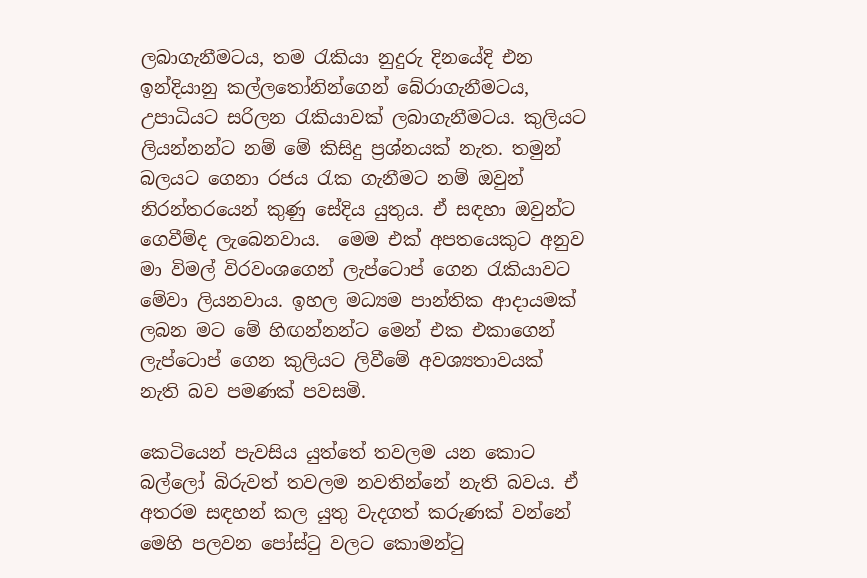ලබාගැනීමටය, තම රැකියා නුදුරු දිනයේදි එන ඉන්දියානු කල්ලතෝනින්ගෙන් බේරාගැනීමටය, උපාධියට සරිලන රැකියාවක් ලබාගැනීමටය. කුලියට ලියන්නන්ට නම් මේ කිසිදු ප්‍රශ්නයක් නැත. තමුන් බලයට ගෙනා රජය රැක ගැනීමට නම් ඔවුන් නිරන්තරයෙන් කුණු සේදිය යුතුය. ඒ සඳහා ඔවුන්ට ගෙවීම්ද ලැබෙනවාය.  මෙම එක් අපතයෙකුට අනුව මා විමල් විරවංශගෙන් ලැප්ටොප් ගෙන රැකියාවට මේවා ලියනවාය. ඉහල මධ්‍යම පාන්තික ආදායමක් ලබන මට මේ හිඟන්නන්ට මෙන් එක එකාගෙන් ලැප්ටොප් ගෙන කුලියට ලිවීමේ අවශ්‍යතාවයක් නැති බව පමණක් පවසමි.

කෙටියෙන් පැවසිය යුත්තේ තවලම යන කොට බල්ලෝ බිරුවත් තවලම නවතින්නේ නැති බවය. ඒ අතරම සඳහන් කල යුතු වැදගත් කරුණක් වන්නේ මෙහි පලවන පෝස්ටු වලට කොමන්ටු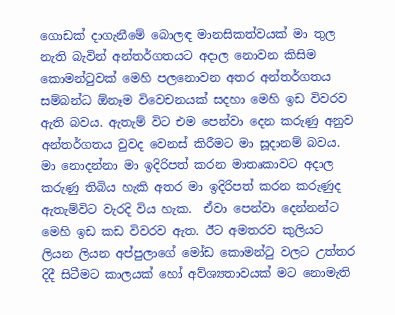ගොඩක් දාගැනීමේ බොලඳ මානසිකත්වයක් මා තුල නැති බැවින් අන්තර්ගතයට අදාල නොවන කිසිම කොමන්ටුවක් මෙහි පලනොවන අතර අන්තර්ගතය සම්බන්ධ ඕනෑම විවෙචනයක් සදහා මෙහි ඉඩ විවරව ඇති බවය. ඇතැම් විට එම පෙන්වා දෙන කරුණු අනුව අන්තර්ගතය වුවද වෙනස් කිරීමට මා සූදානම් බවය. මා නොදන්නා මා ඉදිරිපත් කරන මාතෘකාවට අදාල කරුණු තිබිය හැකි අතර මා ඉදිරිපත් කරන කරුණුද ඇතැම්විට වැරදි විය හැක.  ඒවා පෙන්වා දෙන්නන්ට මෙහි ඉඩ කඩ විවරව ඇත. ඊට අමතරව කුලියට ලියන ලියන අප්පුලාගේ මෝඩ කොමන්ටු වලට උත්තර දිදී සිටීමට කාලයක් හෝ අව්ශ්‍යතාවයක් මට නොමැති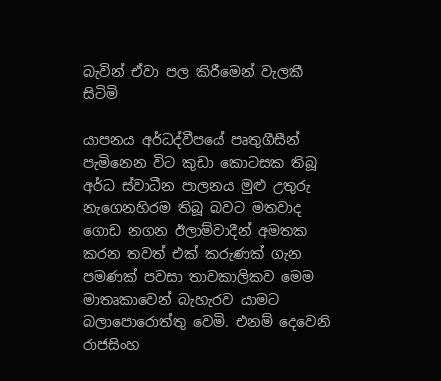බැවින් ඒවා පල කිරීමෙන් වැලකී සිටිමි

යාපනය අර්ධද්වීපයේ පෘතුගීසීන් පැමිනෙන විට කුඩා කොටසක තිබූ අර්ධ ස්වාධීන පාලනය මුළු උතුරු නැගෙනහිරම තිබූ බවට මතවාද ගොඩ නගන ඊලාම්වාදීන් අමතක කරන තවත් එක් කරුණක් ගැන පමණක් පවසා තාවකාලිකව මෙම මාතෘකාවෙන් බැහැරව යාමට බලාපොරොත්තු වෙමි. එනම් දෙවෙනි රාජසිංහ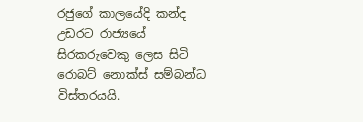රජුගේ කාලයේදි කන්ද උඩරට රාජ්‍යයේ සිරකරුවෙකු ලෙස සිටි රොබට් නොක්ස් සම්බන්ධ විස්තරයයි.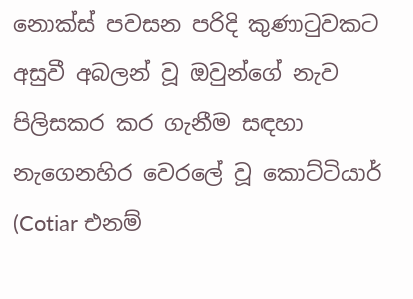නොක්ස් පවසන පරිදි කුණාටුවකට අසුවී අබලන් වූ ඔවුන්ගේ නැව පිලිසකර කර ගැනීම සඳහා නැගෙනහිර වෙරලේ වූ කොට්ටියාර් (Cotiar එනම්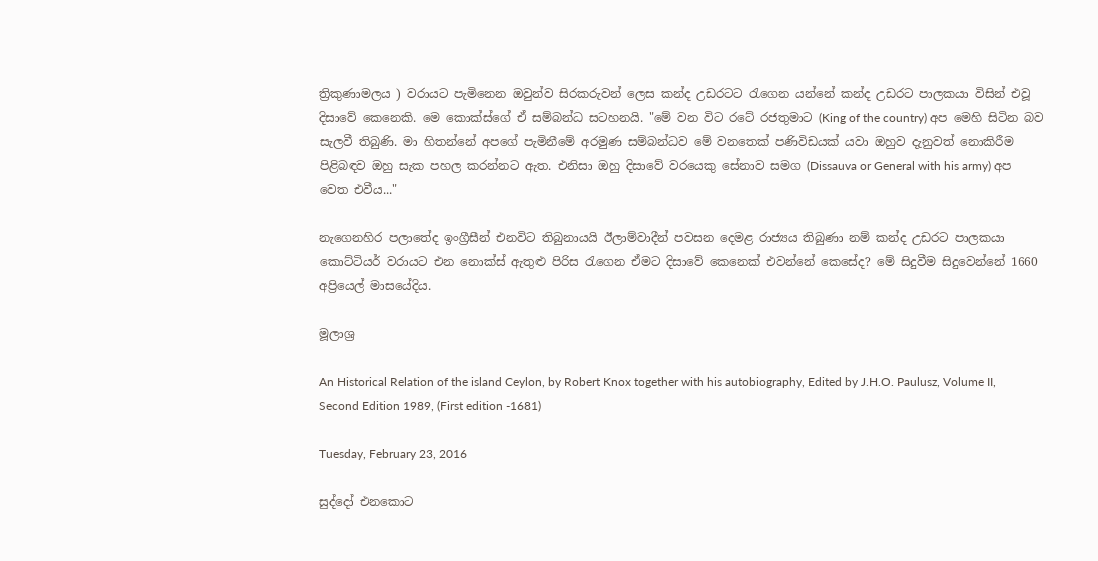ත්‍රිකුණාමලය ) වරායට පැමිනෙන ඔවුන්ව සිරකරුවන් ලෙස කන්ද උඩරටට රැගෙන යන්නේ කන්ද උඩරට පාලකයා විසින් එවූ දිසාවේ කෙනෙකි. මෙ කොක්ස්ගේ ඒ සම්බන්ධ සටහනයි. "මේ වන විට රටේ රජතුමාට (King of the country) අප මෙහි සිටින බව සැලවී තිබුණි. මා හිතන්නේ අපගේ පැමිනීමේ අරමුණ සම්බන්ධව මේ වනතෙක් පණිවිඩයක් යවා ඔහුව දැනුවත් නොකිරීම පිළිබඳව ඔහු සැක පහල කරන්නට ඇත. එනිසා ඔහු දිසාවේ වරයෙකු සේනාව සමග (Dissauva or General with his army) අප වෙත එවීය..."

නැගෙනහිර පලාතේද ඉංග්‍රීසීන් එනවිට තිබුනායයි ඊලාම්වාදීන් පවසන දෙමළ රාජ්‍යය තිබුණා නම් කන්ද උඩරට පාලකයා කොට්ටියර් වරායට එන නොක්ස් ඇතුළු පිරිස රැගෙන ඒමට දිසාවේ කෙනෙක් එවන්නේ කෙසේද? මේ සිදුවීම සිදුවෙන්නේ 1660 අප්‍රියෙල් මාසයේදිය.

මූලාශ්‍ර

An Historical Relation of the island Ceylon, by Robert Knox together with his autobiography, Edited by J.H.O. Paulusz, Volume II, Second Edition 1989, (First edition -1681)

Tuesday, February 23, 2016

සුද්දෝ එනකොට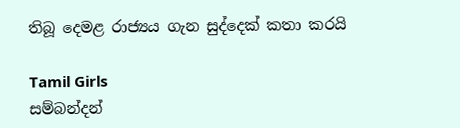තිබූ දෙමළ රාජ්‍යය ගැන සුද්දෙක් කතා කරයි

Tamil Girls
සම්බන්දන්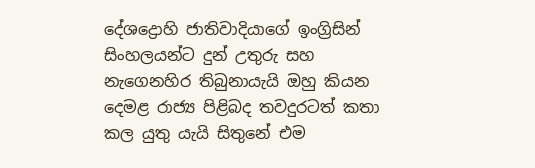දේශද්‍රොහි ජාතිවාදියාගේ ඉංග්‍රිසින් සිංහලයන්ට දුන් උතුරු සහ නැගෙනහිර තිබුනායැයි ඔහු කියන දෙමළ රාජ්‍ය පිළිබද තවදුරටත් කතා කල යුතු යැයි සිතුනේ එම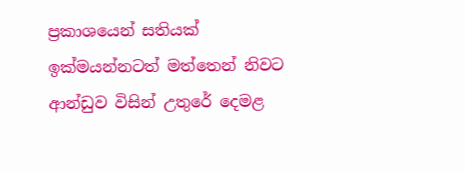ප්‍රකාශයෙන් සතියක්  ඉක්මයන්නටත් මත්තෙන් නිවට ආන්ඩුව විසින් උතුරේ දෙමළ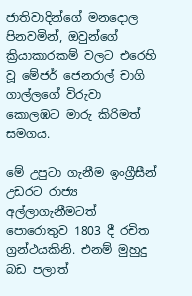ජාතිවාදින්ගේ මනදොල පිනවමින්, ඔවුන්ගේ ක්‍රියාකාරකම් වලට එරෙහි වූ මේජර් ජෙනරාල් චාගි ගාල්ලගේ විරුවා කොලඹට මාරු කිරිමත් සමගය.

මේ උපුටා ගැනීම ඉංග්‍රීසීන් උඩරට රාජ්‍ය අල්ලාගැනීමටත් පොරොතුව 1803 දී රචිත ග්‍රන්ථයකිනි. එනම් මුහුදු බඩ පලාත්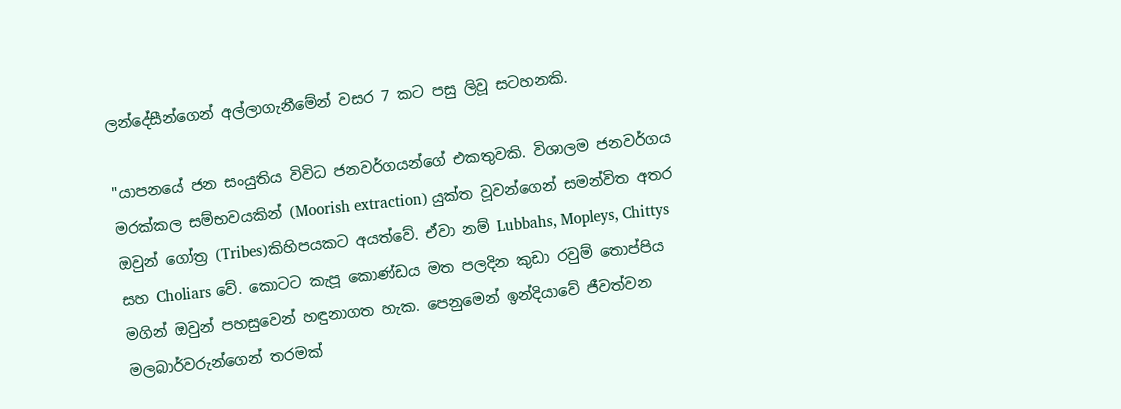ලන්දේසීන්ගෙන් අල්ලාගැනීමේන් වසර 7 කට පසු ලිවූ සටහනකි.

"යාපනයේ ජන සංයුතිය විවිධ ජනවර්ගයන්ගේ එකතුවකි. විශාලම ජනවර්ගය මරක්කල සම්භවයකින් (Moorish extraction) යුක්ත වූවන්ගෙන් සමන්විත අතර ඔවුන් ගෝත්‍ර (Tribes)කිහිපයකට අයත්වේ. ඒවා නම් Lubbahs, Mopleys, Chittys සහ Choliars වේ. කොටට කැපූ කොණ්ඩය මත පලදින කුඩා රවුම් තොප්පිය මගින් ඔවුන් පහසුවෙන් හඳුනාගත හැක. පෙනුමෙන් ඉන්දියාවේ ජීවත්වන මලබාර්වරුන්ගෙන් තරමක්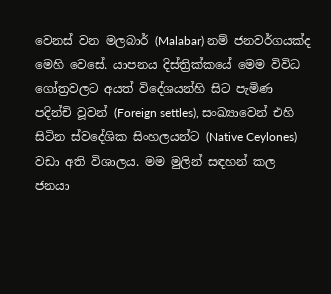වෙනස් වන මලබාර් (Malabar) නම් ජනවර්ගයක්ද මෙහි වෙසේ. යාපනය දිස්ත්‍රික්කයේ මෙම විවිධ ගෝත්‍රවලට අයත් විදේශයන්හි සිට පැමිණ පදින්චි වූවන් (Foreign settles), සංඛ්‍යාවෙන් එහි සිටින ස්වදේශික සිංහලයන්ට (Native Ceylones) වඩා අති විශාලය. මම මුලින් සඳහන් කල ජනයා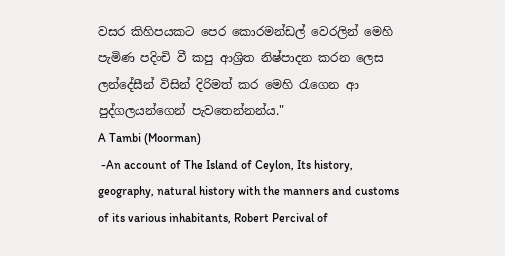වසර කිහිපයකට පෙර කොරමන්ඩල් වෙරලින් මෙහි පැමිණ පදිංචි වී කපු ආශ්‍රිත නිෂ්පාදන කරන ලෙස ලන්දේසීන් විසින් දිරිමත් කර මෙහි රැගෙන ආ පුද්ගලයන්ගෙන් පැවතෙන්නන්ය."
A Tambi (Moorman)
 -An account of The Island of Ceylon, Its history, geography, natural history with the manners and customs of its various inhabitants, Robert Percival of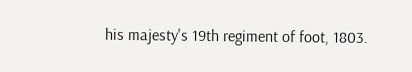his majesty's 19th regiment of foot, 1803.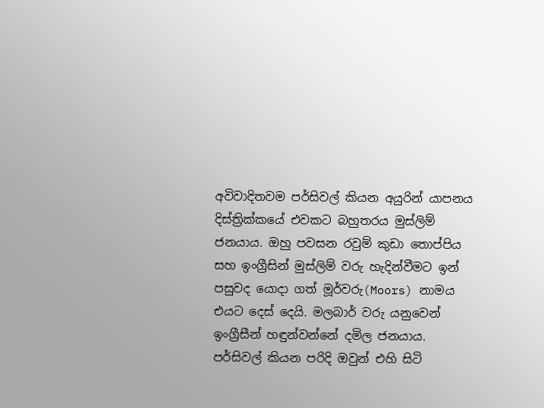අවිවාදිතවම පර්සිවල් කියන අයුරින් යාපනය දිස්ත්‍රික්කයේ එවකට බහුතරය මුස්ලිම් ජනයාය. ඔහු පවසන රවුම් කුඩා තොප්පිය සහ ඉංග්‍රීසින් මුස්ලිම් වරු හැදින්වීමට ඉන් පසුවද යොදා ගත් මූර්වරු(Moors) නාමය එයට දෙස් දෙයි. මලබාර් වරු යනුවෙන් ඉංග්‍රීසීන් හඳුන්වන්නේ දමිල ජනයාය. පර්සිවල් කියන පරිදි ඔවුන් එහි සිටි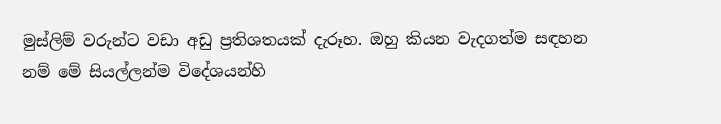මුස්ලිම් වරුන්ට වඩා අඩු ප්‍රතිශතයක් දැරූහ. ඔහු කියන වැදගත්ම සඳහන නම් මේ සියල්ලන්ම විදේශයන්හි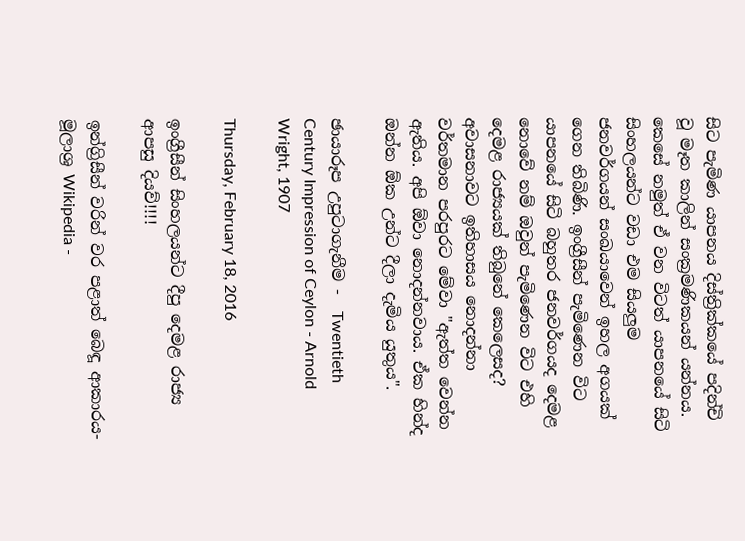සිට පැමිණ යාපනය දිස්ත්‍රික්කයේ පදින්චි වූ මෑත කාලින් සංක්‍රමණිකයන් යන්නය. කෙසේ නමුත් ඒ වන විටත් යාපනයේ සිටි සිංහලයන්ට වඩා එම සියලුම ජනවර්ගයන් සංඛයාවෙන් ඉහල අගයක් ගෙන තිබිණි. ඉංග්‍රීසීන් පැමිණෙන විට යාපනයේ සිටි බහුතර ජනවර්ගයද දෙමළ නොවේ නම් ඔවුන් පැමිණෙන විට එහි දෙමළ රාජ්‍යයක් තිබුනේ කෙලෙසද? අවාසනාවට ඉතිහාසය නොදන්නා වර්තමාන පරපුරට මේවා "ඇත්ත වෙන්න ඇතිය. අපි ඕවා නොදන්නවාය. ඒක හින්ද ඔන්න ඕක උන්ට දීලා දැමිය යුතුය".

ඡායාරූප උපුටාගැනීම -  Twentieth Century Impression of Ceylon - Arnold Wright, 1907

Thursday, February 18, 2016

ඉංග්‍රීසීන් සිංහලයන්ට දීපු දෙමළ රාජ්‍ය ආපසු දියව්!!!!

ඉන්ග්‍රිසීන් වරින් වර පළාත් බෙඳූ ආකාරය- මූලාශ්‍ර Wikipedia -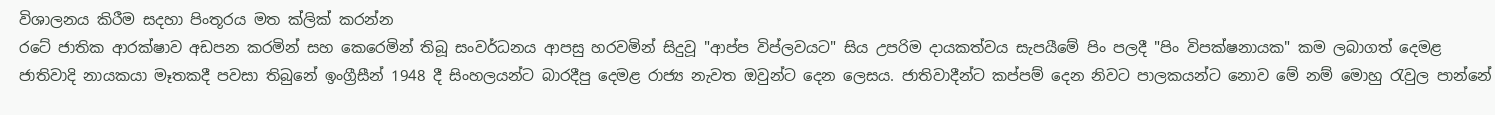විශාලනය කිරීම සදහා පිංතූරය මත ක්ලික් කරන්න
රටේ ජාතික ආරක්ෂාව අඩපන කරමින් සහ කෙරෙමින් තිබූ සංවර්ධනය ආපසු හරවමින් සිදුවූ "ආප්ප විප්ලවයට" සිය උපරිම දායකත්වය සැපයීමේ පිං පලදී "පිං විපක්ෂනායක" කම ලබාගත් දෙමළ ජාතිවාදි නායකයා මෑතකදී පවසා තිබුනේ ඉංග්‍රීසීන් 1948 දී සිංහලයන්ට බාරදීපු දෙමළ රාජ්‍ය නැවත ඔවුන්ට දෙන ලෙසය. ජාතිවාදීන්ට කප්පම් දෙන නිවට පාලකයන්ට නොව මේ නම් මොහු රැවුල පාන්නේ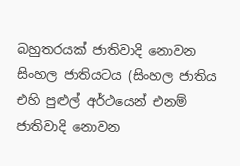බහුතරයක් ජාතිවාදි නොවන සිංහල ජාතියටය (සිංහල ජාතිය එහි පුළුල් අර්ථයෙන් එනම් ජාතිවාදි නොවන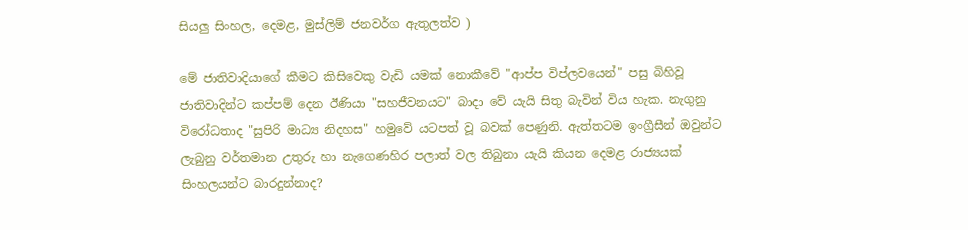සියලු සිංහල, දෙමළ, මුස්ලිම් ජනවර්ග ඇතුලත්ව )

මේ ජාතිවාදියාගේ කීමට කිසිවෙකු වැඩි යමක් නොකීවේ "ආප්ප විප්ලවයෙන්" පසු බිහිවූ ජාතිවාදින්ට කප්පම් දෙන ඊණියා "සහජීවනයට" බාදා වේ යැයි සිතු බැවින් විය හැක. නැගුනු විරෝධතාද "සුපිරි මාධ්‍ය නිදහස" හමුවේ යටපත් වූ බවක් පෙණුනි. ඇත්තටම ඉංග්‍රීසීන් ඔවුන්ට ලැබුනු වර්තමාන උතුරු හා නැගෙණහිර පලාත් වල තිබුනා යැයි කියන දෙමළ රාජ්‍යයක් සිංහලයන්ට බාරදුන්නාද?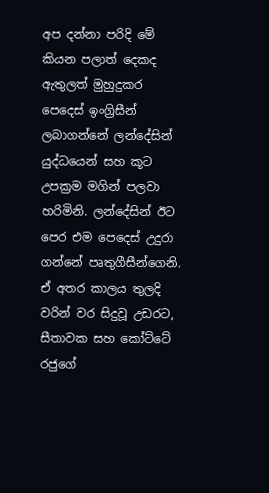අප දන්නා පරිදි මේ කියන පලාත් දෙකද ඇතුලත් මුහුදුකර පෙදෙස් ඉංග්‍රිසීන් ලබාගන්නේ ලන්දේසින් යුද්ධයෙන් සහ කූට උපක්‍රම මගින් පලවා හරිමිනි. ලන්දේසින් ඊට පෙර එම පෙදෙස් උදුරා ගන්නේ පෘතුගීසීන්ගෙනි. ඒ අතර කාලය තුලදි වරින් වර සිදුවූ උඩරට, සීතාවක සහ කෝට්ටේ රජුගේ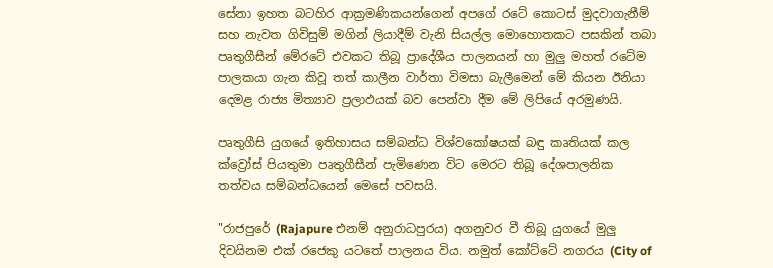සේනා ඉහත බටහිර ආක්‍රමණිකයන්ගෙන් අපගේ රටේ කොටස් මුදවාගැනීම් සහ නැවත ගිවිසුම් මගින් ලියාදීම් වැනි සියල්ල මොහොතකට පසකින් තබා පෘතුගීසීන් මේරටේ එවකට තිබූ ප්‍රාදේශීය පාලනයන් හා මුලු මහත් රටේම පාලකයා ගැන කිවූ තත් කාලීන වාර්තා විමසා බැලීමෙන් මේ කියන ඊනියා දෙමළ රාජ්‍ය මිත්‍යාව ප්‍රලාඵයක් බව පෙන්වා දීම මේ ලිපියේ අරමුණයි.

පෘතුගීසි යුගයේ ඉතිහාසය සම්බන්ධ විශ්වකෝෂයක් බඳු කෘතියක් කල ක්ව්‍රෝස් පියතුමා පෘතුගීසීන් පැමිණෙන විට මෙරට තිබූ දේශපාලනික තත්වය සම්බන්ධයෙන් මෙසේ පවසයි.

"රාජපුරේ (Rajapure එනම් අනුරාධපුරය) අගනුවර වී තිබූ යුගයේ මුලු දිවයිනම එක් රජෙකු යටතේ පාලනය විය. නමුත් කෝට්ටේ නගරය (City of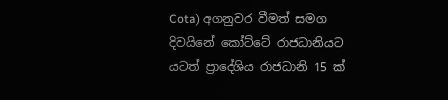Cota) අගනුවර වීමත් සමග දිවයිනේ කෝට්ටේ රාජධානියට යටත් ප්‍රාදේශිය රාජධානි 15 ක්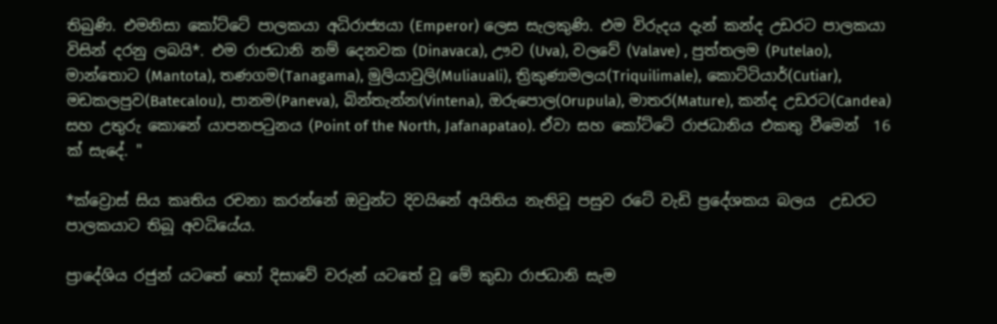තිබුණි. එමනිසා කෝට්ටේ පාලකයා අධිරාජ්‍යයා (Emperor) ලෙස සැලකුණි. එම විරුදය දැන් කන්ද උඩරට පාලකයා විසින් දරනු ලබයි*. එම රාජධානි නම් දෙනවක (Dinavaca), ඌව (Uva), වලවේ (Valave) , පුත්තලම (Putelao), මාන්තොට (Mantota), තණගම(Tanagama), මුලියාවුලි(Muliauali), ත්‍රිකුණාමලය(Triquilimale), කොට්ටියාර්(Cutiar), මඩකලපුව(Batecalou), පානම(Paneva), බින්තැන්න(Vintena), ඔරුපොල(Orupula), මාතර(Mature), කන්ද උඩරට(Candea) සහ උතුරු කොනේ යාපනපටුනය (Point of the North, Jafanapatao). ඒවා සහ කෝට්ටේ රාජධානිය එකතු වීමෙන්  16 ක් සැදේ. "

*ක්ව්‍රොස් සිය කෘතිය රචනා කරන්නේ ඔවුන්ට දිවයිනේ අයිතිය නැතිවූ පසුව රටේ වැඩි ප්‍රදේශකය බලය  උඩරට පාලකයාට තිබූ අවධියේය.

ප්‍රාදේශිය රජුන් යටතේ හෝ දිසාවේ වරුන් යටතේ වූ මේ කුඩා රාජධානි සැම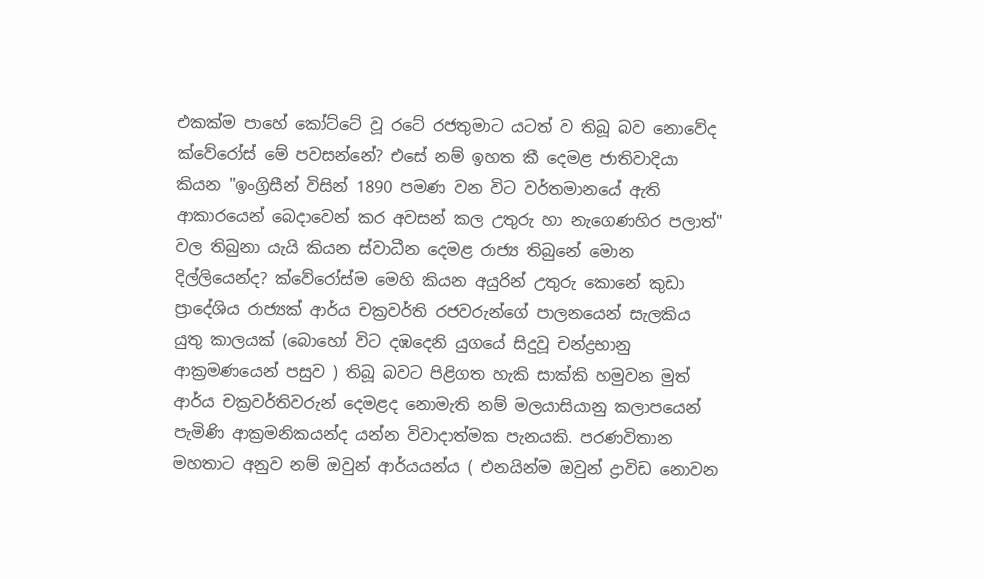එකක්ම පාහේ කෝට්ටේ වූ රටේ රජතුමාට යටත් ව තිබූ බව නොවේද ක්වේරෝස් මේ පවසන්නේ? එසේ නම් ඉහත කී දෙමළ ජාතිවාදියා කියන "ඉංග්‍රිසීන් විසින් 1890 පමණ වන විට වර්තමානයේ ඇති ආකාරයෙන් බෙදාවෙන් කර අවසන් කල උතුරු හා නැගෙණහිර පලාත්" වල තිබුනා යැයි කියන ස්වාධීන දෙමළ රාජ්‍ය තිබුනේ මොන දිල්ලියෙන්ද? ක්වේරෝස්ම මෙහි කියන අයුරින් උතුරු කොනේ කුඩා ප්‍රාදේශිය රාජ්‍යක් ආර්ය චක්‍රවර්ති රජවරුන්ගේ පාලනයෙන් සැලකිය යුතු කාලයක් (බොහෝ විට දඹදෙනි යුගයේ සිදුවූ චන්ද්‍රභානු ආක්‍රමණයෙන් පසුව ) තිබූ බවට පිළිගත හැකි සාක්කි හමුවන මුත් ආර්ය චක්‍රවර්තිවරුන් දෙමළද නොමැති නම් මලයාසියානු කලාපයෙන් පැමිණි ආක්‍රමනිකයන්ද යන්න විවාදාත්මක පැනයකි. පරණවිතාන මහතාට අනුව නම් ඔවුන් ආර්යයන්ය ( එනයින්ම ඔවුන් ද්‍රාවිඩ නොවන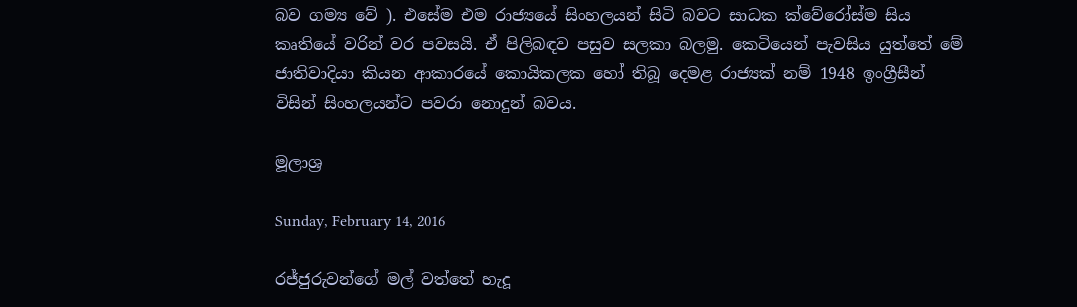බව ගම්‍ය වේ ). එසේම එම රාජ්‍යයේ සිංහලයන් සිටි බවට සාධක ක්වේරෝස්ම සිය කෘතියේ වරින් වර පවසයි. ඒ පිලිබඳව පසුව සලකා බලමු. කෙටියෙන් පැවසිය යුත්තේ මේ ජාතිවාදියා කියන ආකාරයේ කොයිකලක හෝ තිබූ දෙමළ රාජ්‍යක් නම් 1948 ඉංග්‍රීසීන් විසින් සිංහලයන්ට පවරා නොදුන් බවය.

මූලාශ්‍ර

Sunday, February 14, 2016

රජ්ජුරුවන්ගේ මල් වත්තේ හැදූ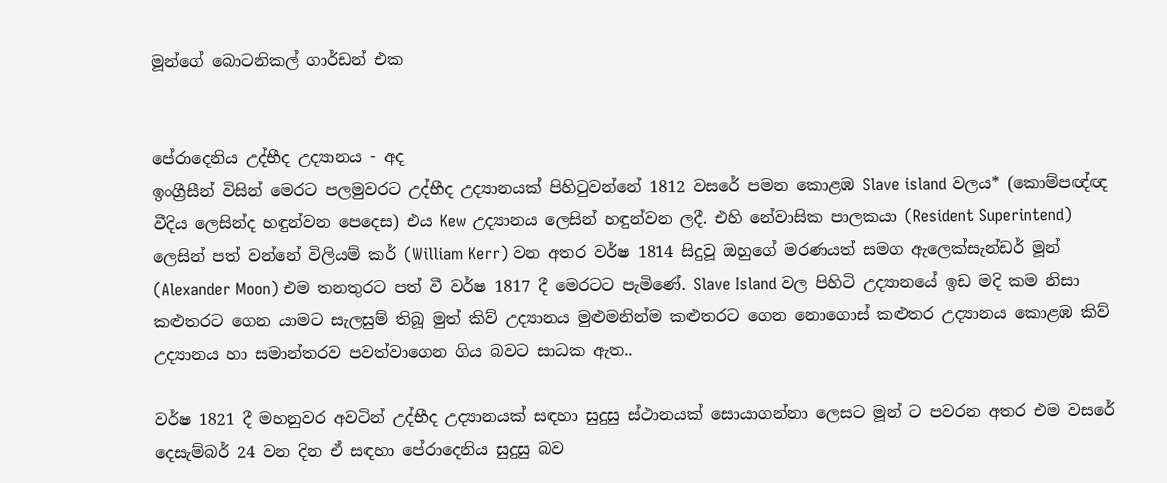මූන්ගේ බොටනිකල් ගාර්ඩන් එක


පේරාදෙනිය උද්භීද උද්‍යානය - අද
ඉංග්‍රීසීන් විසින් මෙරට පලමුවරට උද්භීද උද්‍යානයක් පිහිටුවන්නේ 1812 වසරේ පමන කොළඹ Slave island වලය* (කොම්පඥ්ඥ වීදිය ලෙසින්ද හඳුන්වන පෙදෙස) එය Kew උද්‍යානය ලෙසින් හඳුන්වන ලදී. එහි නේවාසික පාලකයා (Resident Superintend) ලෙසින් පත් වන්නේ විලියම් කර් (William Kerr) වන අතර වර්ෂ 1814 සිදුවූ ඔහුගේ මරණයත් සමග ඇලෙක්සැන්ඩර් මූන් (Alexander Moon) එම තනතුරට පත් වී වර්ෂ 1817 දී මෙරටට පැමිණේ. Slave Island වල පිහිටි උද්‍යානයේ ඉඩ මදි කම නිසා කළුතරට ගෙන යාමට සැලසුම් තිබූ මුත් කිව් උද්‍යානය මුළුමනින්ම කළුතරට ගෙන නොගොස් කළුතර උද්‍යානය කොළඹ කිව් උද්‍යානය හා සමාන්තරව පවත්වාගෙන ගිය බවට සාධක ඇත..

වර්ෂ 1821 දී මහනුවර අවටින් උද්භීද උද්‍යානයක් සඳහා සුදුසු ස්ථානයක් සොයාගන්නා ලෙසට මූන් ට පවරන අතර එම වසරේ දෙසැම්බර් 24 වන දින ඒ සඳහා පේරාදෙනිය සුදුසු බව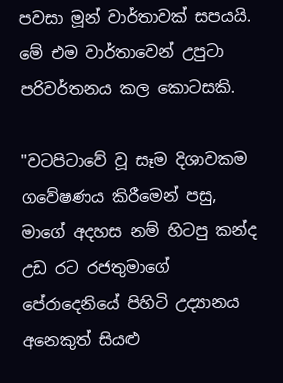පවසා මූන් වාර්තාවක් සපයයි. මේ එම වාර්තාවෙන් උපුටා පරිවර්තනය කල කොටසකි.

"වටපිටාවේ වූ සෑම දිශාවකම ගවේෂණය කිරීමෙන් පසු, මාගේ අදහස නම් හිටපු කන්ද උඩ රට රජතුමාගේ පේරාදෙනියේ පිහිටි උද්‍යානය අනෙකුත් සියළු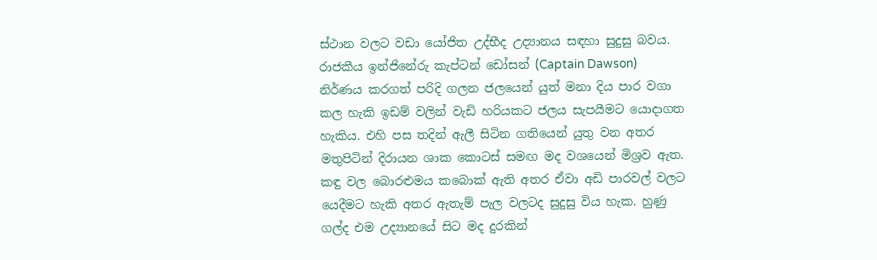ස්ථාන වලට වඩා යෝජිත උද්භීද උද්‍යානය සඳහා සුදුසු බවය. රාජකීය ඉන්ජිනේරු කැප්ටන් ඩෝසන් (Captain Dawson) නිර්ණය කරගත් පරිදි ගලන ජලයෙන් යුත් මනා දිය පාර වගා කල හැකි ඉඩම් වලින් වැඩි හරියකට ජලය සැපයීමට යොදාගත හැකිය. එහි පස තදින් ඇලී සිටින ගතියෙන් යුතු වන අතර මතුපිටින් දිරායන ශාක කොටස් සමඟ මද වශයෙන් මිශ්‍රව ඇත. කඳු වල බොරළුමය කබොක් ඇති අතර ඒවා අඩි පාරවල් වලට යෙදීමට හැකි අතර ඇතැම් පැල වලටද සුදුසු විය හැක. හුණු ගල්ද එම උද්‍යානයේ සිට මද දුරකින්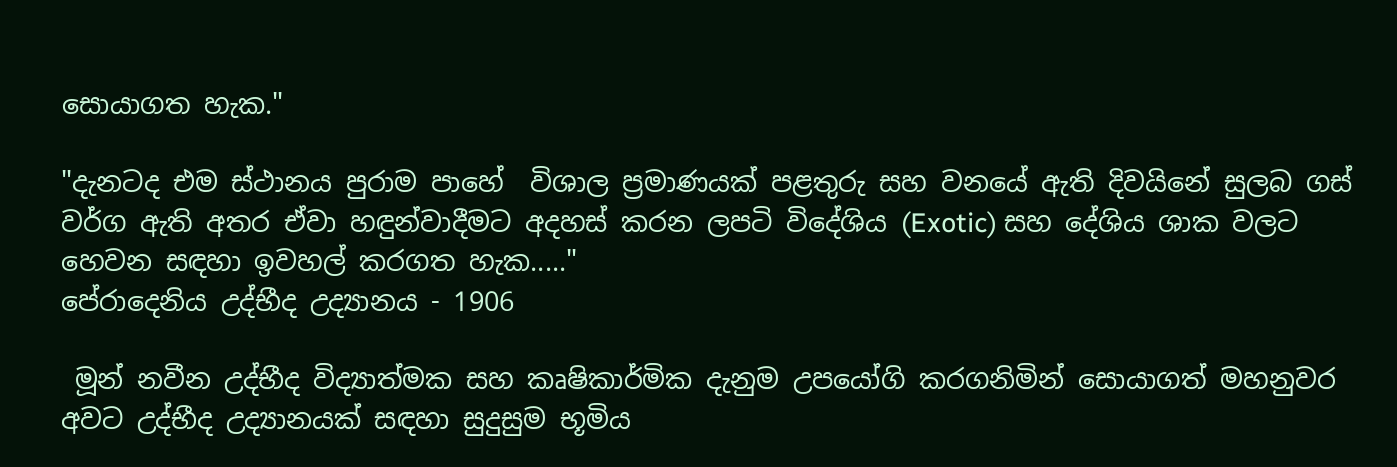සොයාගත හැක."

"දැනටද එම ස්ථානය පුරාම පාහේ  විශාල ප්‍රමාණයක් පළතුරු සහ වනයේ ඇති දිවයිනේ සුලබ ගස් වර්ග ඇති අතර ඒවා හඳුන්වාදීමට අදහස් කරන ලපටි විදේශිය (Exotic) සහ දේශිය ශාක වලට හෙවන සඳහා ඉවහල් කරගත හැක....."
පේරාදෙනිය උද්භීද උද්‍යානය - 1906

 මූන් නවීන උද්භීද විද්‍යාත්මක සහ කෘෂිකාර්මික දැනුම උපයෝගි කරගනිමින් සොයාගත් මහනුවර අවට උද්භීද උද්‍යානයක් සඳහා සුදුසුම භූමිය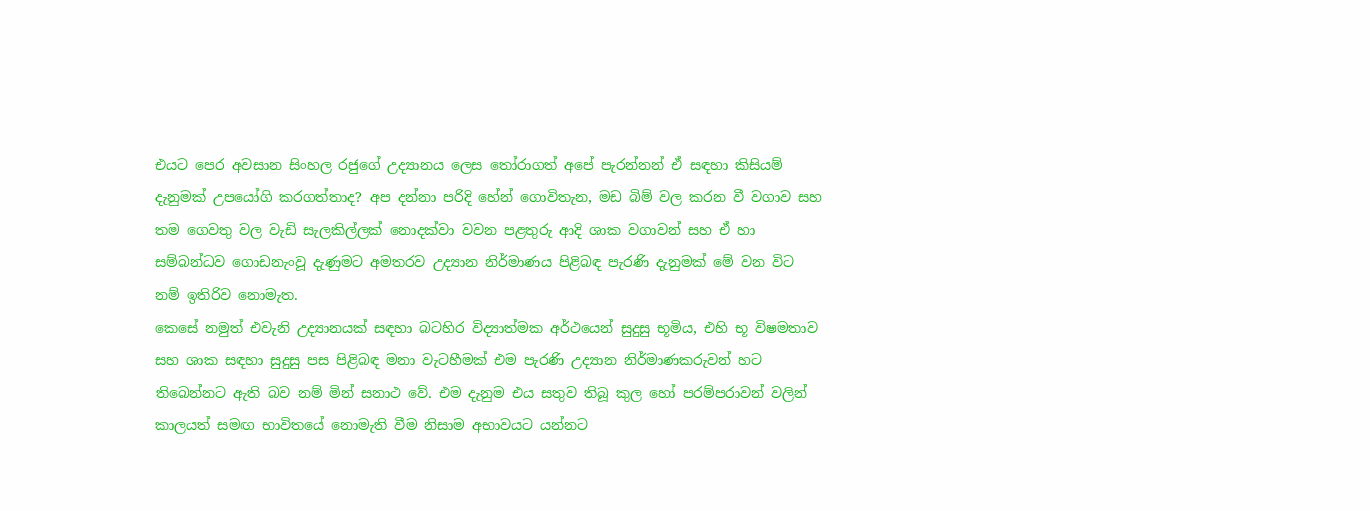එයට පෙර අවසාන සිංහල රජුගේ උද්‍යානය ලෙස තෝරාගත් අපේ පැරන්නන් ඒ සඳහා කිසියම් දැනුමක් උපයෝගි කරගත්තාද? අප දන්නා පරිදි හේන් ගොවිතැන, මඩ බිම් වල කරන වී වගාව සහ තම ගෙවතු වල වැඩි සැලකිල්ලක් නොදක්වා වවන පළතුරු ආදි ශාක වගාවන් සහ ඒ හා සම්බන්ධව ගොඩනැංවූ දැණුමට අමතරව උද්‍යාන නිර්මාණය පිළිබඳ පැරණි දැනුමක් මේ වන විට නම් ඉතිරිව නොමැත.
කෙසේ නමුත් එවැනි උද්‍යානයක් සඳහා බටහිර විද්‍යාත්මක අර්ථයෙන් සුදුසු භූමිය, එහි භූ විෂමතාව සහ ශාක සඳහා සුදුසු පස පිළිබඳ මනා වැටහීමක් එම පැරණි උද්‍යාන නිර්මාණකරුවන් හට තිබෙන්නට ඇති බව නම් මින් සනාථ වේ. එම දැනුම එය සතුව තිබූ කුල හෝ පරම්පරාවන් වලින් කාලයත් සමඟ භාවිතයේ නොමැති වීම නිසාම අභාවයට යන්නට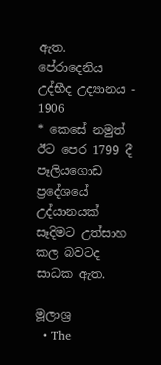ඇත.
පේරාදෙනිය උද්භීද උද්‍යානය - 1906
* කෙසේ නමුත් ඊට පෙර 1799 දී පෑලියගොඩ ප්‍රදේශයේ උද්යානයක් සෑදිමට උත්සාහ කල බවටද සාධක ඇත.

මූලාශ්‍ර
  • The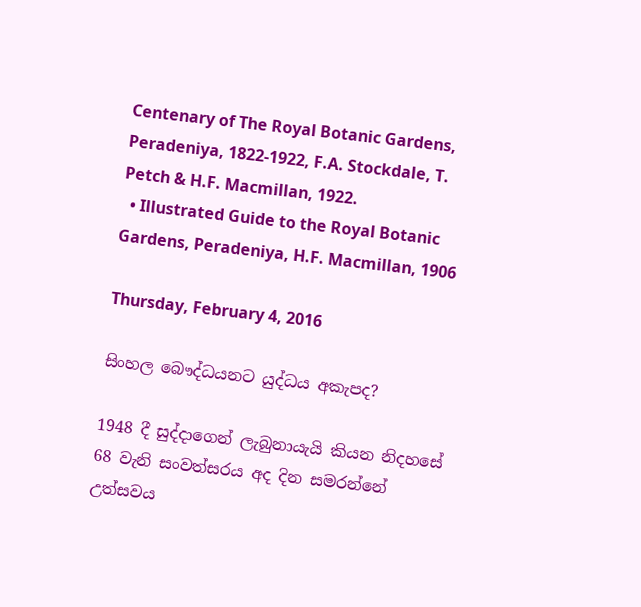Centenary of The Royal Botanic Gardens, Peradeniya, 1822-1922, F.A. Stockdale, T. Petch & H.F. Macmillan, 1922.
  • Illustrated Guide to the Royal Botanic Gardens, Peradeniya, H.F. Macmillan, 1906

Thursday, February 4, 2016

සිංහල බෞද්ධයනට යුද්ධය අකැපද?

1948 දී සුද්දාගෙන් ලැබුනායැයි කියන නිදහසේ 68 වැනි සංවත්සරය අද දින සමරන්නේ උත්සවය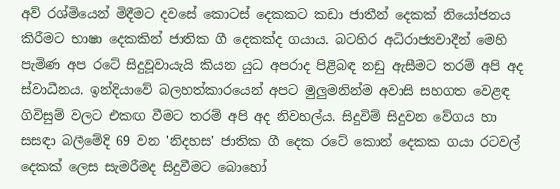අව් රශ්මියෙන් මිදීමට දවසේ කොටස් දෙකකට කඩා ජාතීන් දෙකක් නියෝජනය කිරීමට භාෂා දෙකකින් ජාතික ගී දෙකක්ද ගයාය. බටහිර අධිරාජ්‍යවාදීන් මෙහි පැමිණ අප රටේ සිදුවූවායැයි කියන යුධ අපරාද පිළිබඳ නඩු ඇසීමට තරම් අපි අද ස්වාධීනය. ඉන්දියාවේ බලහත්කාරයෙන් අපට මුලුමනින්ම අවාසි සහගත වෙළඳ ගිවිසුම් වලට එකඟ වීමට තරම් අපි අද නිවහල්ය. සිදුවිම් සිදුවන වේගය හා සසඳා බලීමේදි 69 වන 'නිදහස' ජාතික ගී දෙක රටේ කොන් දෙකක ගයා රටවල් දෙකක් ලෙස සැමරීමද සිදුවීමට බොහෝ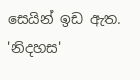සෙයින් ඉඩ ඇත. 'නිදහස'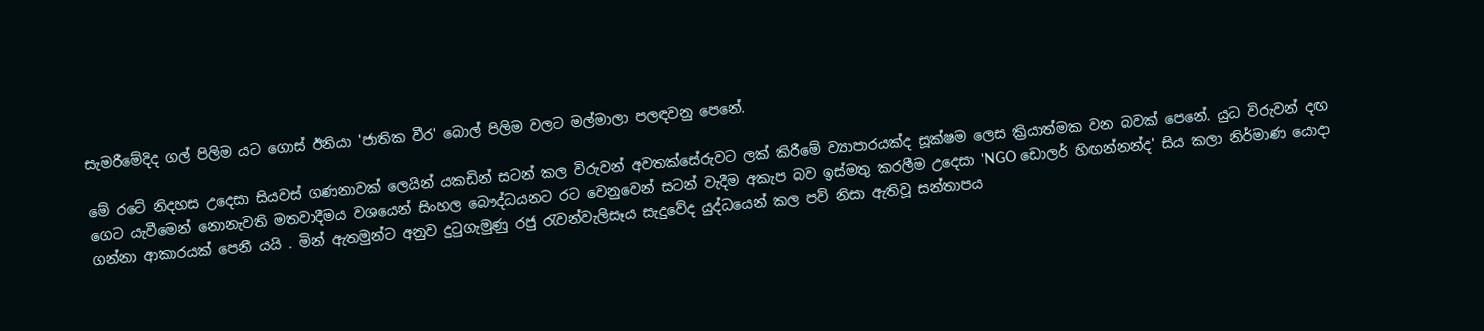සැමරීමේදිද ගල් පිලිම යට ගොස් ඊනියා 'ජාතික වීර' බොල් පිලිම වලට මල්මාලා පලඳවනු පෙනේ.

මේ රටේ නිදහස උදෙසා සියවස් ගණනාවක් ලෙයින් යකඩින් සටන් කල විරුවන් අවතක්සේරුවට ලක් කිරීමේ ව්‍යාපාරයක්ද සූක්ෂම ලෙස ක්‍රියාත්මක වන බවක් පෙනේ. යුධ විරුවන් දඟ ගෙට යැවීමෙන් නොනැවති මතවාදීමය වශයෙන් සිංහල බෞද්ධයනට රට වෙනුවෙන් සටන් වැදීම අකැප බව ඉස්මතු කරලීම උදෙසා 'NGO ඩොලර් හිඟන්නන්ද' සිය කලා නිර්මාණ යොදා ගන්නා ආකාරයක් පෙනී යයි . මින් ඇතමුන්ට අනුව දුටුගැමුණු රජු රැවන්වැලිසෑය සැදුවේද යුද්ධයෙන් කල පව් නිසා ඇතිවූ සන්තාපය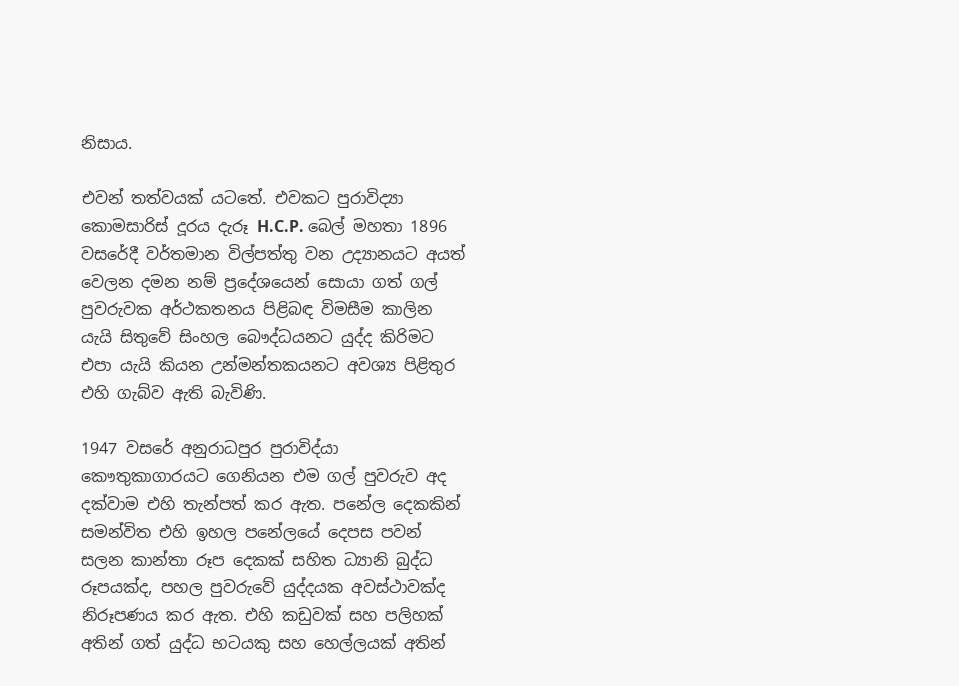නිසාය.

එවන් තත්වයක් යටතේ. එවකට පුරාවිද්‍යා කොමසාරිස් දූරය දැරූ H.C.P. බෙල් මහතා 1896 වසරේදී වර්තමාන විල්පත්තු වන උද්‍යානයට අයත් වෙලන දමන නම් ප්‍රදේශයෙන් සොයා ගත් ගල් පුවරුවක අර්ථකතනය පිළිබඳ විමසීම කාලින යැයි සිතුවේ සිංහල බෞද්ධයනට යුද්ද කිරිමට එපා යැයි කියන උන්මන්තකයනට අවශ්‍ය පිළිතුර එහි ගැබ්ව ඇති බැවිණි.

1947 වසරේ අනුරාධපුර පුරාවිද්යා කෞතුකාගාරයට ගෙනියන එම ගල් පුවරුව අද දක්වාම එහි තැන්පත් කර ඇත. පනේල දෙකකින් සමන්විත එහි ඉහල පනේලයේ දෙපස පවන් සලන කාන්තා රූප දෙකක් සහිත ධ්‍යානි බුද්ධ රූපයක්ද, පහල පුවරුවේ යුද්දයක අවස්ථාවක්ද නිරූපණය කර ඇත. එහි කඩුවක් සහ පලිහක් අතින් ගත් යුද්ධ භටයකු සහ හෙල්ලයක් අතින්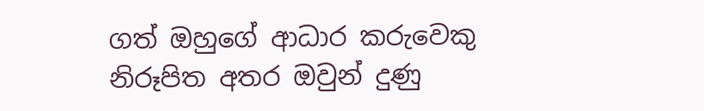ගත් ඔහුගේ ආධාර කරුවෙකු නිරූපිත අතර ඔවුන් දුණු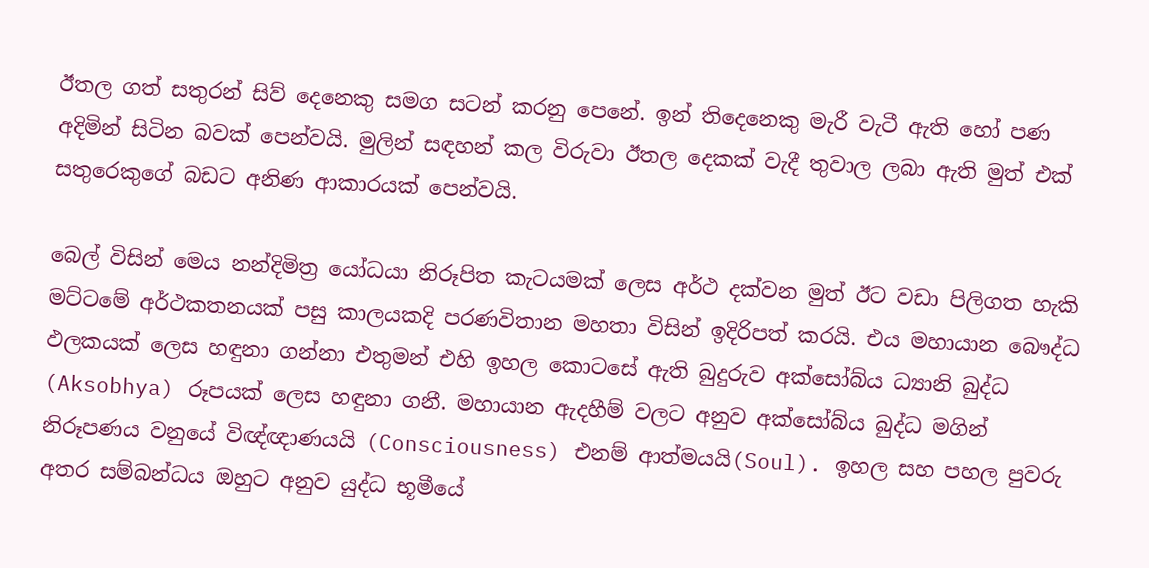ඊතල ගත් සතුරන් සිව් දෙනෙකු සමග සටන් කරනු පෙනේ. ඉන් තිදෙනෙකු මැරී වැටී ඇති හෝ පණ අදිමින් සිටින බවක් පෙන්වයි. මුලින් සඳහන් කල විරුවා ඊතල දෙකක් වැදී තුවාල ලබා ඇති මුත් එක් සතුරෙකුගේ බඩට අනිණ ආකාරයක් පෙන්වයි.

බෙල් විසින් මෙය නන්දිමිත්‍ර යෝධයා නිරූපිත කැටයමක් ලෙස අර්ථ දක්වන මුත් ඊට වඩා පිලිගත හැකි මට්ටමේ අර්ථකතනයක් පසු කාලයකදි පරණවිතාන මහතා විසින් ඉදිරිපත් කරයි. එය මහායාන බෞද්ධ ඵලකයක් ලෙස හඳුනා ගන්නා එතුමන් එහි ඉහල කොටසේ ඇති බුදුරුව අක්සෝබ්ය ධ්‍යානි බුද්ධ (Aksobhya) රූපයක් ලෙස හඳුනා ගනී. මහායාන ඇදහීම් වලට අනුව අක්සෝබ්ය බුද්ධ මගින් නිරූපණය වනුයේ විඥ්ඥාණයයි (Consciousness) එනම් ආත්මයයි(Soul). ඉහල සහ පහල පුවරු අතර සම්බන්ධය ඔහුට අනුව යුද්ධ භූමීයේ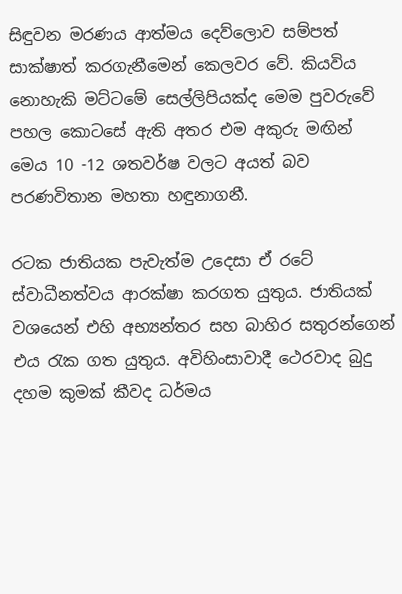සිඳුවන මරණය ආත්මය දෙව්ලොව සම්පත් සාක්ෂාත් කරගැනීමෙන් කෙලවර වේ. කියවිය නොහැකි මට්ටමේ සෙල්ලිපියක්ද මෙම පුවරුවේ පහල කොටසේ ඇති අතර එම අකුරු මඟින් මෙය 10 -12 ශතවර්ෂ වලට අයත් බව පරණවිතාන මහතා හඳුනාගනී.

රටක ජාතියක පැවැත්ම උදෙසා ඒ රටේ ස්වාධීනත්වය ආරක්ෂා කරගත යුතුය. ජාතියක් වශයෙන් එහි අභ්‍යන්තර සහ බාහිර සතුරන්ගෙන් එය රැක ගත යුතුය. අවිහිංසාවාදී ථෙරවාද බුදු දහම කුමක් කීවද ධර්මය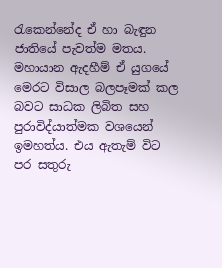රැකෙන්නේද ඒ හා බැඳුන ජාතියේ පැවත්ම මතය. මහායාන ඇදහීම් ඒ යුගයේ මෙරට විසාල බලපෑමක් කල බවට සාධක ලිබිත සහ පුරාවිද්යාත්මක වශයෙන් ඉමහත්ය. එය ඇතැම් විට පර සතුරු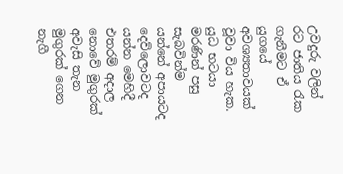උවදුරු වලින් රට ජාතිය රැක ගැනීමට ඒ යුගයේ අවශ්‍යතාවයක් වූවා විය හැක. යුධ භටයා මරණින් පසු සැබවින්ම යන්නේ අපායටද දෙව්ලොවටද යන්න මෙහිදී එතරම් අදාල නොවේ මුගුරක් අවැසි තැන මුගුරක් ගෙන නැගී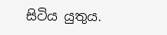සිටිය යුතුය.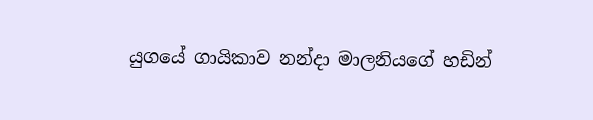යුගයේ ගායිකාව නන්දා මාලනියගේ හඩින්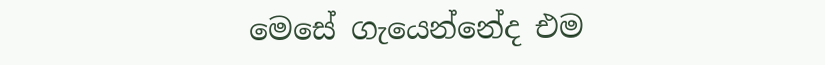මෙසේ ගැයෙන්නේද එම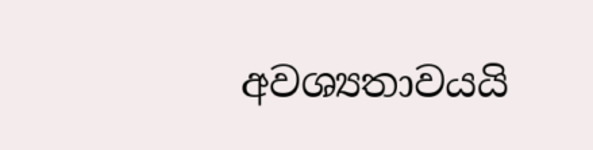අවශ්‍යතාවයයි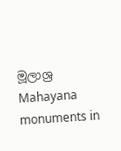මූලාශ්‍ර
Mahayana monuments in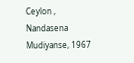Ceylon , Nandasena Mudiyanse, 1967